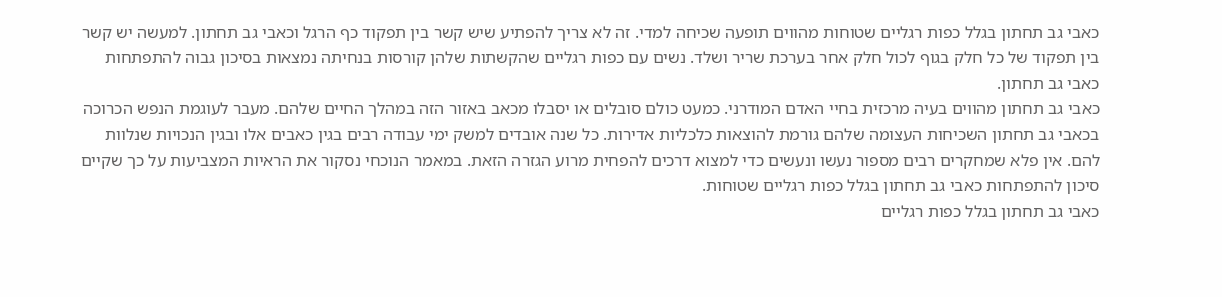כאבי גב תחתון בגלל כפות רגליים שטוחות מהווים תופעה שכיחה למדי. זה לא צריך להפתיע שיש קשר בין תפקוד כף הרגל וכאבי גב תחתון. למעשה יש קשר בין תפקוד של כל חלק בגוף לכול חלק אחר בערכת שריר ושלד. נשים עם כפות רגליים שהקשתות שלהן קורסות בנחיתה נמצאות בסיכון גבוה להתפתחות כאבי גב תחתון.
כאבי גב תחתון מהווים בעיה מרכזית בחיי האדם המודרני. כמעט כולם סובלים או יסבלו מכאב באזור הזה במהלך החיים שלהם. מעבר לעוגמת הנפש הכרוכה בכאבי גב תחתון השכיחות העצומה שלהם גורמת להוצאות כלכליות אדירות. כל שנה אובדים למשק ימי עבודה רבים בגין כאבים אלו ובגין הנכויות שנלוות להם. אין פלא שמחקרים רבים מספור נעשו ונעשים כדי למצוא דרכים להפחית מרוע הגזרה הזאת. במאמר הנוכחי נסקור את הראיות המצביעות על כך שקיים סיכון להתפתחות כאבי גב תחתון בגלל כפות רגליים שטוחות.
כאבי גב תחתון בגלל כפות רגליים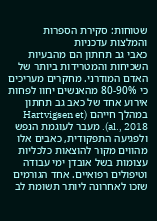שטוחות: סקירת הספרות והמלצות עדכניות
כאבי גב תחתון הם מהבעיות השכיחות והמטרידות ביותר של האדם המודרני. מחקרים מעריכים כי 80-90% מהאנשים יחוו לפחות אירוע אחד של כאב גב תחתון במהלך חייהם (Hartvigsen et al., 2018). מעבר לעוגמת הנפש ולפגיעה התפקודית, כאבים אלו מהווים מקור להוצאות כלכליות עצומות בשל אובדן ימי עבודה וטיפולים רפואיים. אחד הגורמים שזכו לאחרונה ליותר תשומת לב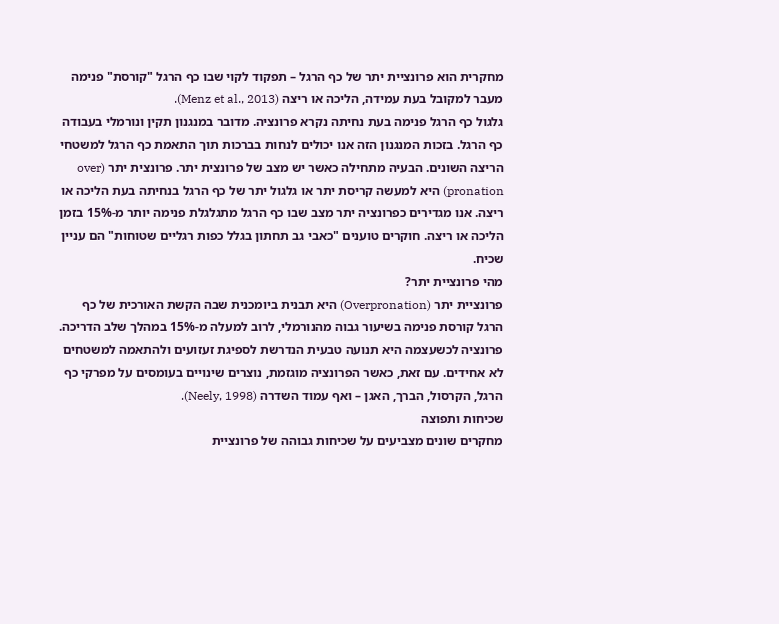מחקרית הוא פרונציית יתר של כף הרגל – תפקוד לקוי שבו כף הרגל "קורסת" פנימה מעבר למקובל בעת עמידה, הליכה או ריצה (Menz et al., 2013).
גלגול כף הרגל פנימה בעת נחיתה נקרא פרונציה. מדובר במנגנון תקין ונורמלי בעבודה כף הרגל. בזכות המנגנון הזה אנו יכולים לנחות בברכות תוך התאמת כף הרגל למשטחי הריצה השונים. הבעיה מתחילה כאשר יש מצב של פרונצית יתר. פרונצית יתר (over pronation) היא למעשה קריסת יתר או גלגול יתר של כף הרגל בנחיתה בעת הליכה או ריצה. אנו מגדירים כפרונציה יתר מצב שבו כף הרגל מתגלגלת פנימה יותר מ-15% בזמן הליכה או ריצה. חוקרים טוענים "כאבי גב תחתון בגלל כפות רגליים שטוחות" הם עניין שכיח.
מהי פרונציית יתר?
פרונציית יתר (Overpronation) היא תבנית ביומכנית שבה הקשת האורכית של כף הרגל קורסת פנימה בשיעור גבוה מהנורמלי, לרוב למעלה מ-15% במהלך שלב הדריכה. פרונציה לכשעצמה היא תנועה טבעית הנדרשת לספיגת זעזועים ולהתאמה למשטחים לא אחידים. עם זאת, כאשר הפרונציה מוגזמת, נוצרים שינויים בעומסים על מפרקי כף הרגל, הקרסול, הברך, האגן – ואף עמוד השדרה (Neely, 1998).
שכיחות ותפוצה
מחקרים שונים מצביעים על שכיחות גבוהה של פרונציית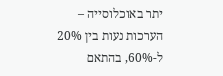יתר באוכלוסייה – הערכות נעות בין 20% ל-60%, בהתאם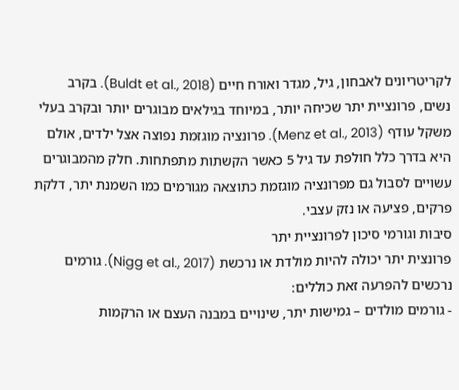לקריטריונים לאבחון, גיל, מגדר ואורח חיים (Buldt et al., 2018). בקרב נשים, פרונציית יתר שכיחה יותר, במיוחד בגילאים מבוגרים יותר ובקרב בעלי משקל עודף (Menz et al., 2013). פרונציה מוגזמת נפוצה אצל ילדים, אולם היא בדרך כלל חולפת עד גיל 5 כאשר הקשתות מתפתחות. חלק מהמבוגרים עשויים לסבול גם מפרונציה מוגזמת כתוצאה מגורמים כמו השמנת יתר, דלקת פרקים, פציעה או נזק עצבי.
סיבות וגורמי סיכון לפרונציית יתר
פרונצית יתר יכולה להיות מולדת או נרכשת (Nigg et al., 2017). גורמים נרכשים להפרעה זאת כוללים:
- גורמים מולדים – גמישות יתר, שינויים במבנה העצם או הרקמות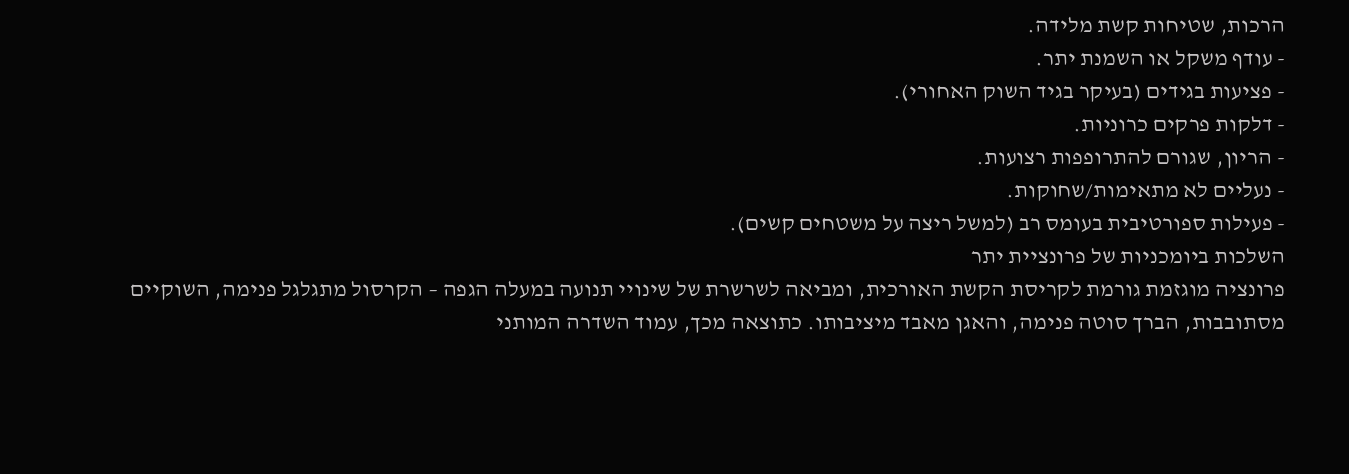הרכות, שטיחות קשת מלידה.
- עודף משקל או השמנת יתר.
- פציעות בגידים (בעיקר בגיד השוק האחורי).
- דלקות פרקים כרוניות.
- הריון, שגורם להתרופפות רצועות.
- נעליים לא מתאימות/שחוקות.
- פעילות ספורטיבית בעומס רב (למשל ריצה על משטחים קשים).
השלכות ביומכניות של פרונציית יתר
פרונציה מוגזמת גורמת לקריסת הקשת האורכית, ומביאה לשרשרת של שינויי תנועה במעלה הגפה – הקרסול מתגלגל פנימה, השוקיים מסתובבות, הברך סוטה פנימה, והאגן מאבד מיציבותו. כתוצאה מכך, עמוד השדרה המותני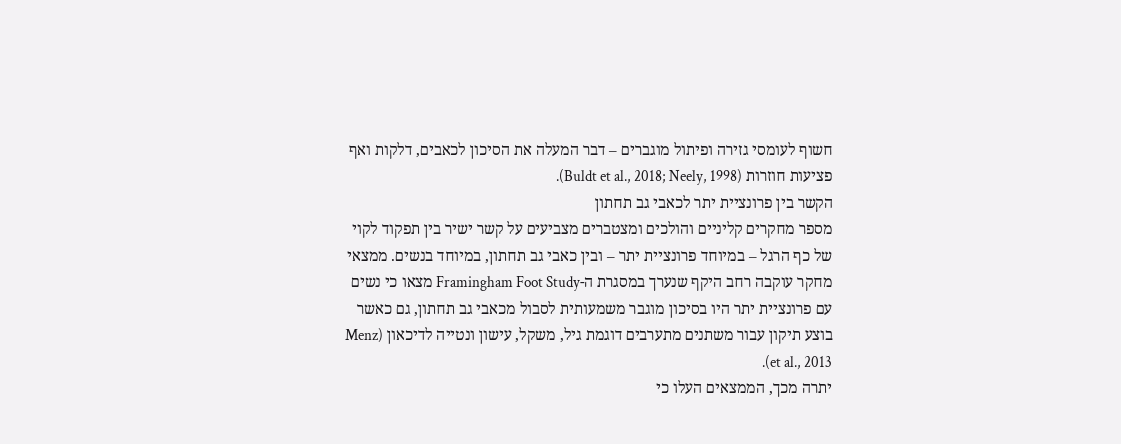חשוף לעומסי גזירה ופיתול מוגברים – דבר המעלה את הסיכון לכאבים, דלקות ואף פציעות חוזרות (Buldt et al., 2018; Neely, 1998).
הקשר בין פרונציית יתר לכאבי גב תחתון
מספר מחקרים קליניים והולכים ומצטברים מצביעים על קשר ישיר בין תפקוד לקוי של כף הרגל – במיוחד פרונציית יתר – ובין כאבי גב תחתון, במיוחד בנשים. ממצאי מחקר עוקבה רחב היקף שנערך במסגרת ה-Framingham Foot Study מצאו כי נשים עם פרונציית יתר היו בסיכון מוגבר משמעותית לסבול מכאבי גב תחתון, גם כאשר בוצע תיקון עבור משתנים מתערבים דוגמת גיל, משקל, עישון ונטייה לדיכאון (Menz et al., 2013).
יתרה מכך, הממצאים העלו כי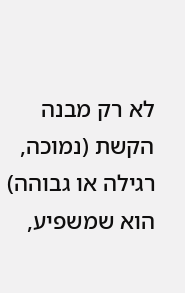לא רק מבנה הקשת (נמוכה, רגילה או גבוהה) הוא שמשפיע,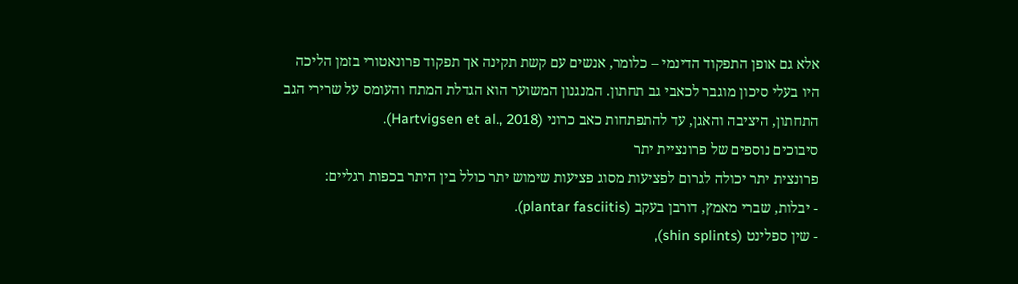אלא גם אופן התפקוד הדינמי – כלומר, אנשים עם קשת תקינה אך תפקוד פרונאטורי בזמן הליכה היו בעלי סיכון מוגבר לכאבי גב תחתון. המנגנון המשוער הוא הגדלת המתח והעומס על שרירי הגב התחתון, היציבה והאגן, עד להתפתחות כאב כרוני (Hartvigsen et al., 2018).
סיבוכים נוספים של פרונציית יתר
פרונצית יתר יכולה לגרום לפציעות מסוג פציעות שימוש יתר כולל בין היתר בכפות רגליים:
- יבלות, שברי מאמץ, דורבן בעקב (plantar fasciitis).
- שין ספלינט (shin splints),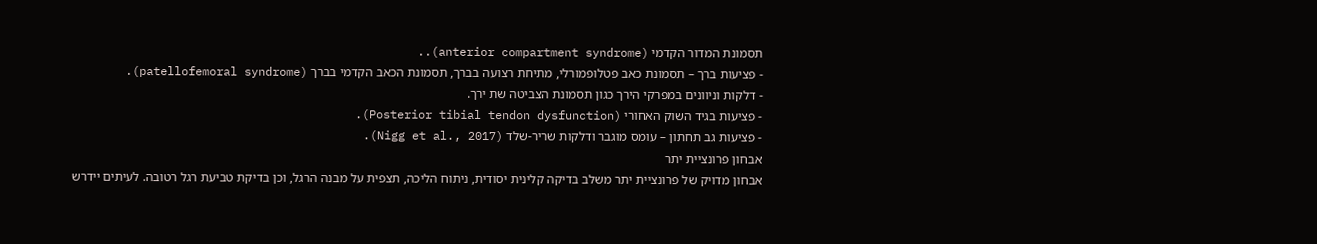תסמונת המדור הקדמי (anterior compartment syndrome)..
- פציעות ברך – תסמונת כאב פטלופמורלי, מתיחת רצועה בברך, תסמונת הכאב הקדמי בברך (patellofemoral syndrome).
- דלקות וניוונים במפרקי הירך כגון תסמונת הצביטה שת ירך.
- פציעות בגיד השוק האחורי (Posterior tibial tendon dysfunction).
- פציעות גב תחתון – עומס מוגבר ודלקות שריר-שלד (Nigg et al., 2017).
אבחון פרונציית יתר
אבחון מדויק של פרונציית יתר משלב בדיקה קלינית יסודית, ניתוח הליכה, תצפית על מבנה הרגל, וכן בדיקת טביעת רגל רטובה. לעיתים יידרש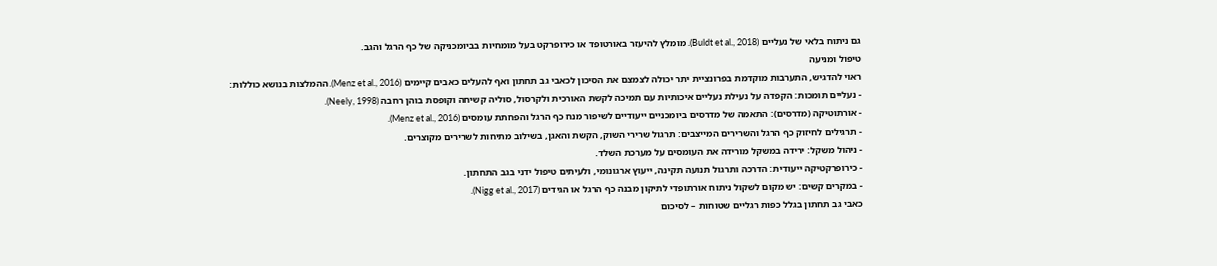גם ניתוח בלאי של נעליים (Buldt et al., 2018). מומלץ להיעזר באורטופד או כירופרקט בעל מומחיות בביומכניקה של כף הרגל והגב.
טיפול ומניעה
ראוי להדגיש, התערבות מוקדמת בפרונציית יתר יכולה לצמצם את הסיכון לכאבי גב תחתון ואף להעלים כאבים קיימים (Menz et al., 2016). ההמלצות בנושא כוללות:
- נעליים תומכות: הקפדה על נעילת נעליים איכותיות עם תמיכה לקשת האורכית ולקרסול, סוליה קשיחה וקופסת בוהן רחבה (Neely, 1998).
- אורתוטיקה (מדרסים): התאמה של מדרסים ביומכניים ייעודיים לשיפור מנח כף הרגל והפחתת עומסים (Menz et al., 2016).
- תרגילים לחיזוק כף הרגל והשרירים המייצבים: תרגול שרירי השוק, הקשת והאגן, בשילוב מתיחות לשרירים מקוצרים.
- ניהול משקל: ירידה במשקל מורידה את העומסים על מערכת השלד.
- כירופרקטיקה ייעודית: הדרכה ותרגול תנועה תקינה, ייעוץ ארגונומי, ולעיתים טיפול ידני בגב התחתון.
- במקרים קשים: יש מקום לשקול ניתוח אורתופדי לתיקון מבנה כף הרגל או הגידים (Nigg et al., 2017).
כאבי גב תחתון בגלל כפות רגליים שטוחות – לסיכום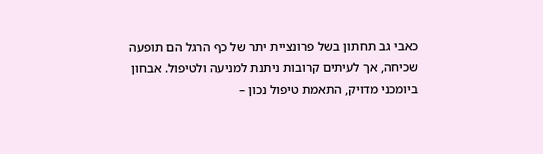כאבי גב תחתון בשל פרונציית יתר של כף הרגל הם תופעה שכיחה, אך לעיתים קרובות ניתנת למניעה ולטיפול. אבחון ביומכני מדויק, התאמת טיפול נכון –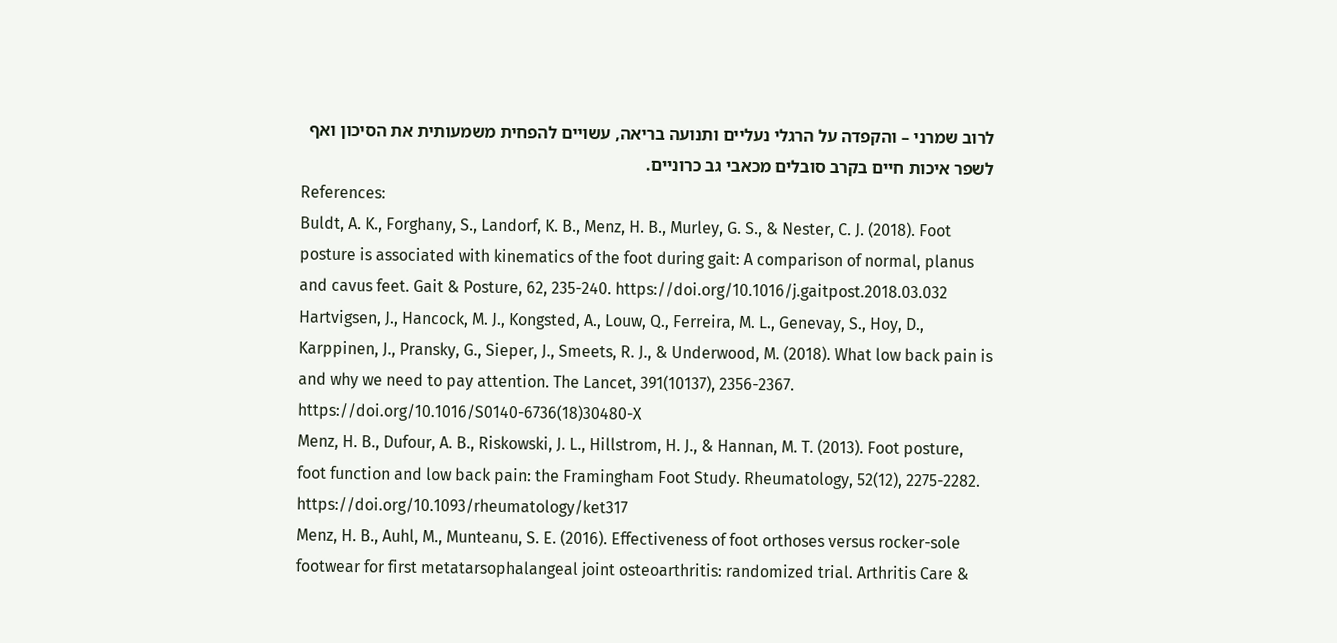לרוב שמרני – והקפדה על הרגלי נעליים ותנועה בריאה, עשויים להפחית משמעותית את הסיכון ואף לשפר איכות חיים בקרב סובלים מכאבי גב כרוניים.
References:
Buldt, A. K., Forghany, S., Landorf, K. B., Menz, H. B., Murley, G. S., & Nester, C. J. (2018). Foot posture is associated with kinematics of the foot during gait: A comparison of normal, planus and cavus feet. Gait & Posture, 62, 235-240. https://doi.org/10.1016/j.gaitpost.2018.03.032
Hartvigsen, J., Hancock, M. J., Kongsted, A., Louw, Q., Ferreira, M. L., Genevay, S., Hoy, D., Karppinen, J., Pransky, G., Sieper, J., Smeets, R. J., & Underwood, M. (2018). What low back pain is and why we need to pay attention. The Lancet, 391(10137), 2356-2367. https://doi.org/10.1016/S0140-6736(18)30480-X
Menz, H. B., Dufour, A. B., Riskowski, J. L., Hillstrom, H. J., & Hannan, M. T. (2013). Foot posture, foot function and low back pain: the Framingham Foot Study. Rheumatology, 52(12), 2275-2282.
https://doi.org/10.1093/rheumatology/ket317
Menz, H. B., Auhl, M., Munteanu, S. E. (2016). Effectiveness of foot orthoses versus rocker-sole footwear for first metatarsophalangeal joint osteoarthritis: randomized trial. Arthritis Care &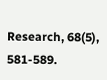Research, 68(5), 581-589.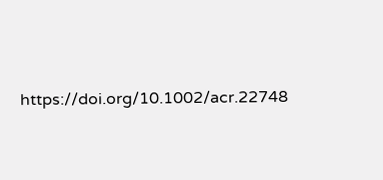https://doi.org/10.1002/acr.22748